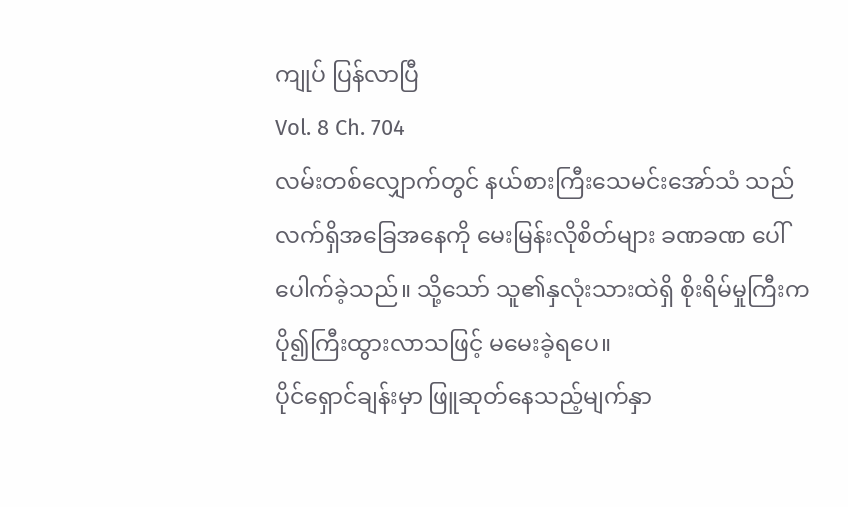ကျုပ် ပြန်လာပြီ
Vol. 8 Ch. 704
လမ်းတစ်လျှောက်တွင် နယ်စားကြီးသေမင်းအော်သံ သည် လက်ရှိအခြေအနေကို မေးမြန်းလိုစိတ်များ ခဏခဏ ပေါ်ပေါက်ခဲ့သည်။ သို့သော် သူ၏နှလုံးသားထဲရှိ စိုးရိမ်မှုကြီးက ပို၍ကြီးထွားလာသဖြင့် မမေးခဲ့ရပေ။
ပိုင်ရှောင်ချန်းမှာ ဖြူဆုတ်နေသည့်မျက်နှာ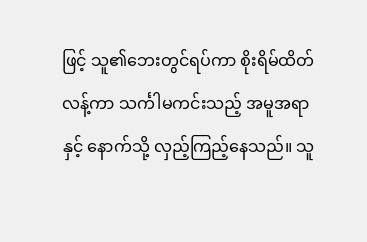ဖြင့် သူ၏ဘေးတွင်ရပ်ကာ စိုးရိမ်ထိတ်လန့်ကာ သင်္ကါမကင်းသည့် အမူအရာနှင့် နောက်သို့ လှည့်ကြည့်နေသည်။ သူ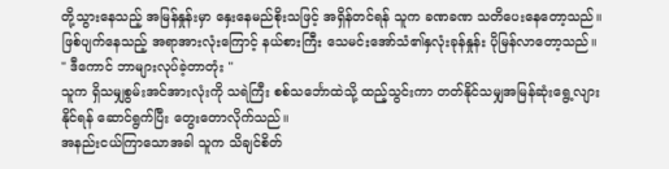တို့သွားနေသည့် အမြန်နှုန်းမှာ နှေးနေမည်စိုးသဖြင့် အရှိန်တင်ရန် သူက ခဏခဏ သတိပေးနေတော့သည်။
ဖြစ်ပျက်နေသည့် အရာအားလုံးကြောင့် နယ်စားကြီး သေမင်းအော်သံ၏နှလုံးခုန်နှုန်း ပိုမြန်လာတော့သည်။
" ဒီကောင် ဘာများလုပ်ခဲ့တာတုံး "
သူက ရှိသမျှစွမ်းအင်အားလုံးကို သရဲကြီး စစ်သင်္ဘောထဲသို့ ထည့်သွင်းကာ တတ်နိုင်သမျှအမြန်ဆုံးရွေ့လျားနိုင်ရန် ဆောင်ရွက်ပြီး တွေးတောလိုက်သည်။
အနည်းငယ်ကြာသောအခါ သူက သိချင်စိတ်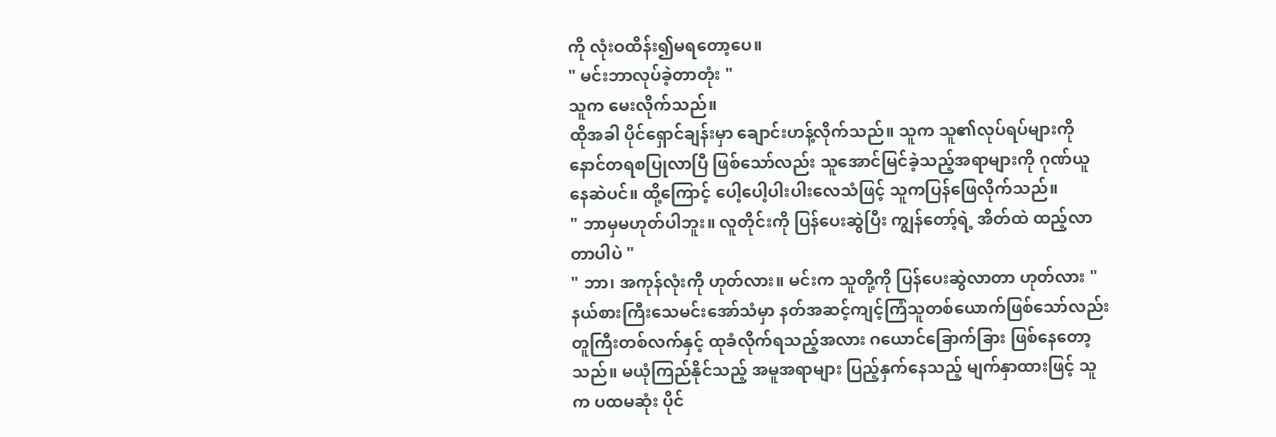ကို လုံးဝထိန်း၍မရတော့ပေ။
" မင်းဘာလုပ်ခဲ့တာတုံး "
သူက မေးလိုက်သည်။
ထိုအခါ ပိုင်ရှောင်ချန်းမှာ ချောင်းဟန့်လိုက်သည်။ သူက သူ၏လုပ်ရပ်များကို နောင်တရစပြုလာပြီ ဖြစ်သော်လည်း သူအောင်မြင်ခဲ့သည့်အရာများကို ဂုဏ်ယူနေဆဲပင်။ ထို့ကြောင့် ပေါ့ပေါ့ပါးပါးလေသံဖြင့် သူကပြန်ဖြေလိုက်သည်။
" ဘာမှမဟုတ်ပါဘူး။ လူတိုင်းကို ပြန်ပေးဆွဲပြီး ကျွန်တော့်ရဲ့ အိတ်ထဲ ထည့်လာတာပါပဲ "
" ဘာ၊ အကုန်လုံးကို ဟုတ်လား။ မင်းက သူတို့ကို ပြန်ပေးဆွဲလာတာ ဟုတ်လား "
နယ်စားကြီးသေမင်းအော်သံမှာ နတ်အဆင့်ကျင့်ကြံသူတစ်ယောက်ဖြစ်သော်လည်း တူကြီးတစ်လက်နှင့် ထုခံလိုက်ရသည့်အလား ဂယောင်ခြောက်ခြား ဖြစ်နေတော့သည်။ မယုံကြည်နိုင်သည့် အမူအရာများ ပြည့်နှက်နေသည့် မျက်နှာထားဖြင့် သူက ပထမဆုံး ပိုင်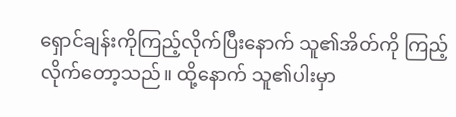ရှောင်ချန်းကိုကြည့်လိုက်ပြီးနောက် သူ၏အိတ်ကို ကြည့်လိုက်တော့သည်။ ထို့နောက် သူ၏ပါးမှာ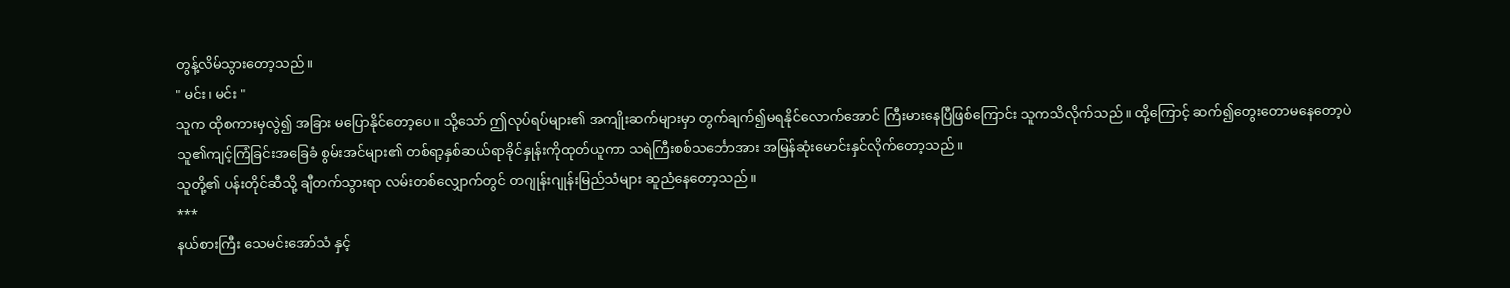တွန့်လိမ်သွားတော့သည်။
" မင်း၊ မင်း "
သူက ထိုစကားမှလွဲ၍ အခြား မပြောနိုင်တော့ပေ။ သို့သော် ဤလုပ်ရပ်များ၏ အကျိုးဆက်များမှာ တွက်ချက်၍မရနိုင်လောက်အောင် ကြီးမားနေပြီဖြစ်ကြောင်း သူကသိလိုက်သည်။ ထို့ကြောင့် ဆက်၍တွေးတောမနေတော့ပဲ သူ၏ကျင့်ကြံခြင်းအခြေခံ စွမ်းအင်များ၏ တစ်ရာ့နှစ်ဆယ်ရာခိုင်နှုန်းကိုထုတ်ယူကာ သရဲကြီးစစ်သင်္ဘောအား အမြန်ဆုံးမောင်းနှင်လိုက်တော့သည်။
သူတို့၏ ပန်းတိုင်ဆီသို့ ချီတက်သွားရာ လမ်းတစ်လျှောက်တွင် တဂျုန်းဂျုန်းမြည်သံများ ဆူညံနေတော့သည်။
***
နယ်စားကြီး သေမင်းအော်သံ နှင့်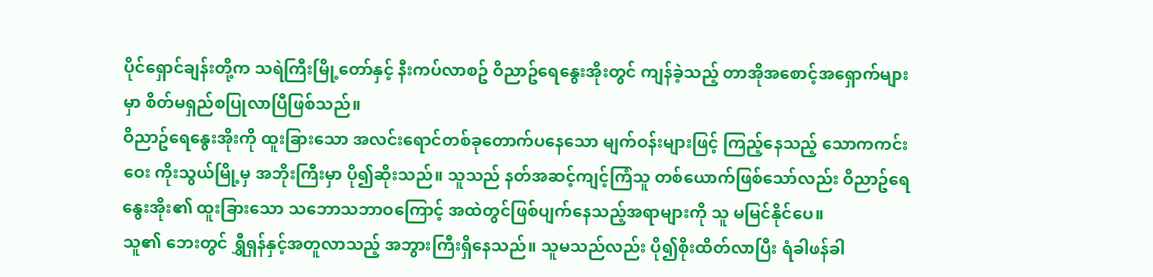ပိုင်ရှောင်ချန်းတို့က သရဲကြီးမြို့တော်နှင့် နီးကပ်လာစဥ် ဝိညာဥ်ရေနွေးအိုးတွင် ကျန်ခဲ့သည့် တာအိုအစောင့်အရှောက်များမှာ စိတ်မရှည်စပြုလာပြီဖြစ်သည်။
ဝိညာဥ်ရေနွေးအိုးကို ထူးခြားသော အလင်းရောင်တစ်ခုတောက်ပနေသော မျက်ဝန်းများဖြင့် ကြည့်နေသည့် သောကကင်းဝေး ကိုးသွယ်မြို့မှ အဘိုးကြီးမှာ ပို၍ဆိုးသည်။ သူသည် နတ်အဆင့်ကျင့်ကြံသူ တစ်ယောက်ဖြစ်သော်လည်း ဝိညာဥ်ရေနွေးအိုး၏ ထူးခြားသော သဘောသဘာဝကြောင့် အထဲတွင်ဖြစ်ပျက်နေသည့်အရာများကို သူ မမြင်နိုင်ပေ။
သူ၏ ဘေးတွင် ရွှီရှန်နှင့်အတူလာသည့် အဘွားကြီးရှိနေသည်။ သူမသည်လည်း ပို၍စိုးထိတ်လာပြီး ရံခါဖန်ခါ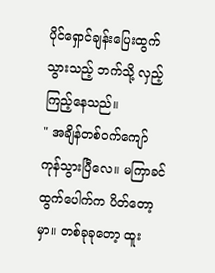ပိုင်ရှောင်ချန်းပြေးထွက်သွားသည့် ဘက်သို့ လှည့်ကြည့်နေသည်။
" အချိန်တစ်ဝက်ကျော် ကုန်သွားပြီလေ။ မကြာခင် ထွက်ပေါက်က ပိတ်တော့မှာ။ တစ်ခုခုတော့ ထူး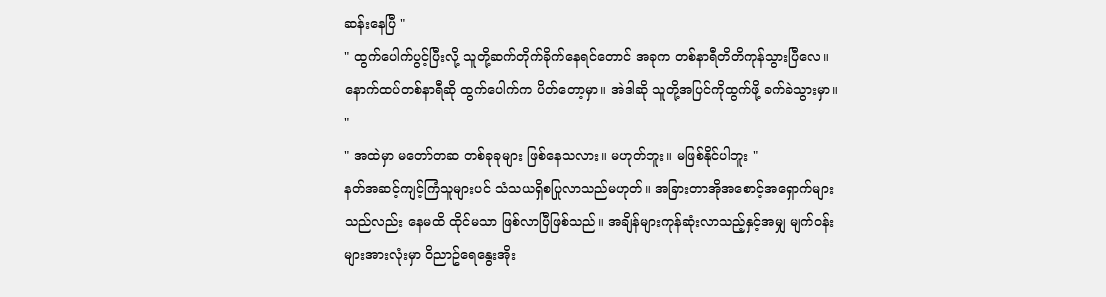ဆန်းနေပြီ "
" ထွက်ပေါက်ပွင့်ပြီးလို့ သူတို့ဆက်တိုက်ခိုက်နေရင်တောင် အခုက တစ်နာရီတိတိကုန်သွားပြီလေ။ နောက်ထပ်တစ်နာရီဆို ထွက်ပေါက်က ပိတ်တော့မှာ။ အဲဒါဆို သူတို့အပြင်ကိုထွက်ဖို့ ခက်ခဲသွားမှာ။ "
" အထဲမှာ မတော်တဆ တစ်ခုခုများ ဖြစ်နေသလား။ မဟုတ်ဘူး။ မဖြစ်နိုင်ပါဘူး "
နတ်အဆင့်ကျင့်ကြံသူများပင် သံသယရှိစပြုလာသည်မဟုတ်။ အခြားတာအိုအစောင့်အရှောက်များသည်လည်း နေမထိ ထိုင်မသာ ဖြစ်လာပြီဖြစ်သည်။ အချိန်များကုန်ဆုံးလာသည့်နှင့်အမျှ မျက်ဝန်းများအားလုံးမှာ ဝိညာဥ်ရေနွေးအိုး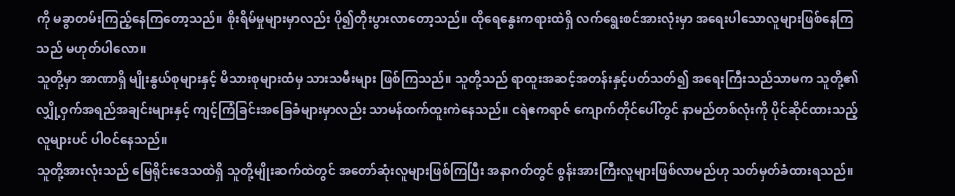ကို မခွာတမ်းကြည့်နေကြတော့သည်။ စိုးရိမ်မှုများမှာလည်း ပို၍တိုးပွားလာတော့သည်။ ထိုရေနွေးကရားထဲရှိ လက်ရွေးစင်အားလုံးမှာ အရေးပါသောလူများဖြစ်နေကြသည် မဟုတ်ပါလော။
သူတို့မှာ အာဏာရှိ မျိုးနွယ်စုများနှင့် မိသားစုများထံမှ သားသမီးများ ဖြစ်ကြသည်။ သူတို့သည် ရာထူးအဆင့်အတန်းနှင့်ပတ်သတ်၍ အရေးကြီးသည်သာမက သူတို့၏ လျှို့ဝှက်အရည်အချင်းများနှင့် ကျင့်ကြံခြင်းအခြေခံများမှာလည်း သာမန်ထက်ထူးကဲနေသည်။ ငရဲဧကရာဇ် ကျောက်တိုင်ပေါ်တွင် နာမည်တစ်လုံးကို ပိုင်ဆိုင်ထားသည့် လူများပင် ပါဝင်နေသည်။
သူတို့အားလုံးသည် မြေရိုင်းဒေသထဲရှိ သူတို့မျိုးဆက်ထဲတွင် အတော်ဆုံးလူများဖြစ်ကြပြီး အနာဂတ်တွင် စွန်းအားကြီးလူများဖြစ်လာမည်ဟု သတ်မှတ်ခံထားရသည်။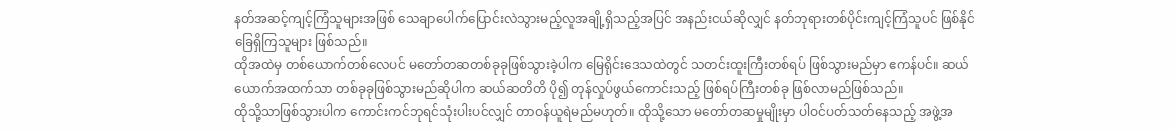နတ်အဆင့်ကျင့်ကြံသူများအဖြစ် သေချာပေါက်ပြောင်းလဲသွားမည့်လူအချို့ရှိသည့်အပြင် အနည်းငယ်ဆိုလျှင် နတ်ဘုရားတစ်ပိုင်းကျင့်ကြံသူပင် ဖြစ်နိုင်ခြေရှိကြသူများ ဖြစ်သည်။
ထိုအထဲမှ တစ်ယောက်တစ်လေပင် မတော်တဆတစ်ခုခုဖြစ်သွားခဲ့ပါက မြေရိုင်းဒေသထဲတွင် သတင်းထူးကြီးတစ်ရပ် ဖြစ်သွားမည်မှာ ဧကန်ပင်။ ဆယ်ယောက်အထက်သာ တစ်ခုခုဖြစ်သွားမည်ဆိုပါက ဆယ်ဆတိတိ ပို၍ တုန်လှုပ်ဖွယ်ကောင်းသည့် ဖြစ်ရပ်ကြီးတစ်ခု ဖြစ်လာမည်ဖြစ်သည်။
ထိုသို့သာဖြစ်သွားပါက ကောင်းကင်ဘုရင်သုံးပါးပင်လျှင် တာဝန်ယူရဲမည်မဟုတ်။ ထိုသို့သော မတော်တဆမှုမျိုးမှာ ပါဝင်ပတ်သတ်နေသည့် အဖွဲ့အ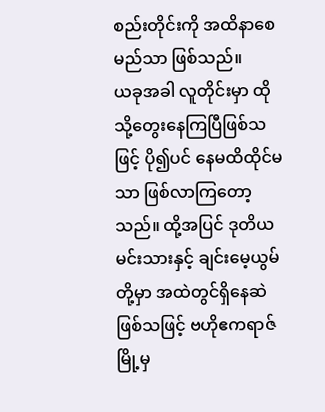စည်းတိုင်းကို အထိနာစေမည်သာ ဖြစ်သည်။
ယခုအခါ လူတိုင်းမှာ ထိုသို့တွေးနေကြပြီဖြစ်သဖြင့် ပို၍ပင် နေမထိထိုင်မသာ ဖြစ်လာကြတော့သည်။ ထို့အပြင် ဒုတိယမင်းသားနှင့် ချင်းမေ့ယွမ်တို့မှာ အထဲတွင်ရှိနေဆဲ ဖြစ်သဖြင့် ဗဟိုဧကရာဇ်မြို့မှ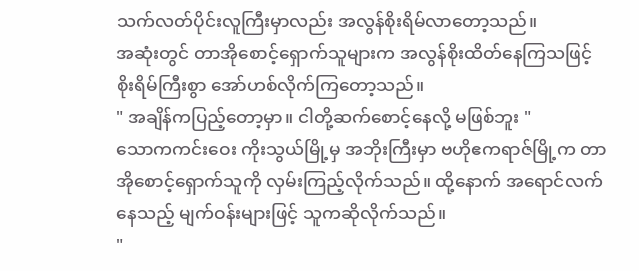သက်လတ်ပိုင်းလူကြီးမှာလည်း အလွန်စိုးရိမ်လာတော့သည်။
အဆုံးတွင် တာအိုစောင့်ရှောက်သူများက အလွန်စိုးထိတ်နေကြသဖြင့် စိုးရိမ်ကြီးစွာ အော်ဟစ်လိုက်ကြတော့သည်။
" အချိန်ကပြည့်တော့မှာ။ ငါတို့ဆက်စောင့်နေလို့ မဖြစ်ဘူး "
သောကကင်းဝေး ကိုးသွယ်မြို့မှ အဘိုးကြီးမှာ ဗဟိုဧကရာဇ်မြို့က တာအိုစောင့်ရှောက်သူကို လှမ်းကြည့်လိုက်သည်။ ထို့နောက် အရောင်လက်နေသည့် မျက်ဝန်းများဖြင့် သူကဆိုလိုက်သည်။
"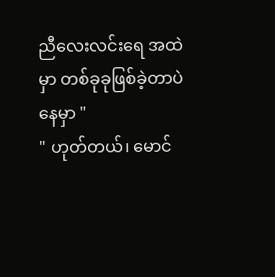ညီလေးလင်းရေ အထဲမှာ တစ်ခုခုဖြစ်ခဲ့တာပဲနေမှာ "
" ဟုတ်တယ်၊ မောင်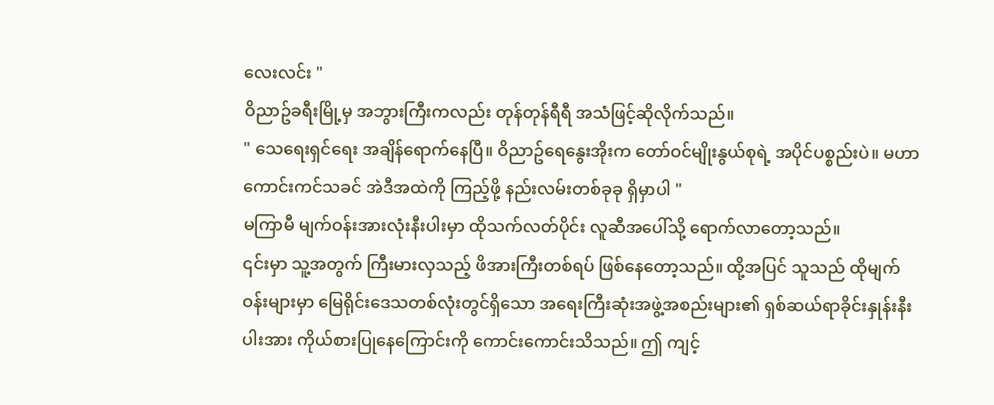လေးလင်း "
ဝိညာဥ်ခရီးမြို့မှ အဘွားကြီးကလည်း တုန်တုန်ရီရီ အသံဖြင့်ဆိုလိုက်သည်။
" သေရေးရှင်ရေး အချိန်ရောက်နေပြီ။ ဝိညာဥ်ရေနွေးအိုးက တော်ဝင်မျိုးနွယ်စုရဲ့ အပိုင်ပစ္စည်းပဲ။ မဟာကောင်းကင်သခင် အဲဒီအထဲကို ကြည့်ဖို့ နည်းလမ်းတစ်ခုခု ရှိမှာပါ "
မကြာမီ မျက်ဝန်းအားလုံးနီးပါးမှာ ထိုသက်လတ်ပိုင်း လူဆီအပေါ်သို့ ရောက်လာတော့သည်။
၎င်းမှာ သူ့အတွက် ကြီးမားလှသည့် ဖိအားကြီးတစ်ရပ် ဖြစ်နေတော့သည်။ ထို့အပြင် သူသည် ထိုမျက်ဝန်းများမှာ မြေရိုင်းဒေသတစ်လုံးတွင်ရှိသော အရေးကြီးဆုံးအဖွဲ့အစည်းများ၏ ရှစ်ဆယ်ရာခိုင်းနှုန်းနီးပါးအား ကိုယ်စားပြုနေကြောင်းကို ကောင်းကောင်းသိသည်။ ဤ ကျင့်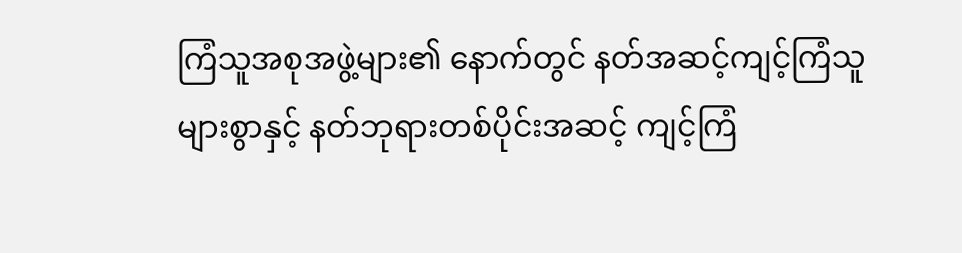ကြံသူအစုအဖွဲ့များ၏ နောက်တွင် နတ်အဆင့်ကျင့်ကြံသူများစွာနှင့် နတ်ဘုရားတစ်ပိုင်းအဆင့် ကျင့်ကြံ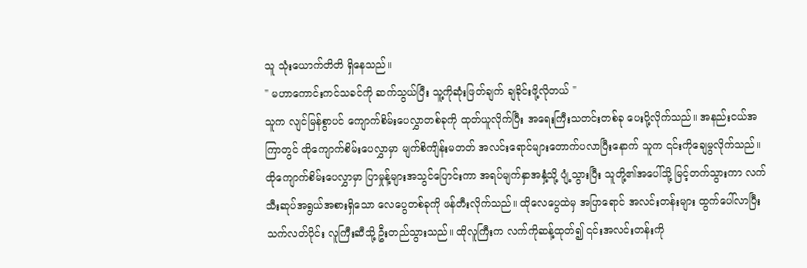သူ သုံးယောက်တိတိ ရှိနေသည်။
" မဟာကောင်းကင်သခင်ကို ဆက်သွယ်ပြီး သူ့ကိုဆုံးဖြတ်ချက် ချခိုင်းဖို့လိုတယ် "
သူက လျင်မြန်စွာပင် ကျောက်စိမ်းပေလွှာတစ်ခုကို ထုတ်ယူလိုက်ပြီး အရေးကြီးသတင်းတစ်ခု ပေးပို့လိုက်သည်။ အနည်းငယ်အကြာတွင် ထိုကျောက်စိမ်းပေလွှာမှာ မျက်စိကျိန်းမတတ် အလင်းရောင်များတောက်ပလာပြီးနောက် သူက ၎င်းကိုချေမွလိုက်သည်။
ထိုကျောက်စိမ်းပေလွှာမှာ ပြာမှုန့်များအသွင်ပြောင်းကာ အရပ်မျက်နှာအနှံ့သို့ ပျံ့သွားပြီး သူတို့၏အပေါ်သို့ မြင့်တက်သွားကာ လက်သီးဆုပ်အရွယ်အစားရှိသော လေပွေတစ်ခုကို ဖန်တီးလိုက်သည်။ ထိုလေပွေထဲမှ အပြာရောင် အလင်းတန်းများ ထွက်ပေါ်လာပြီး သက်လတ်ပိုင်း လူကြီးဆီသို့ ဦးတည်သွားသည်။ ထိုလူကြီးက လက်ကိုဆန့်ထုတ်၍ ၎င်းအလင်းတန်းကို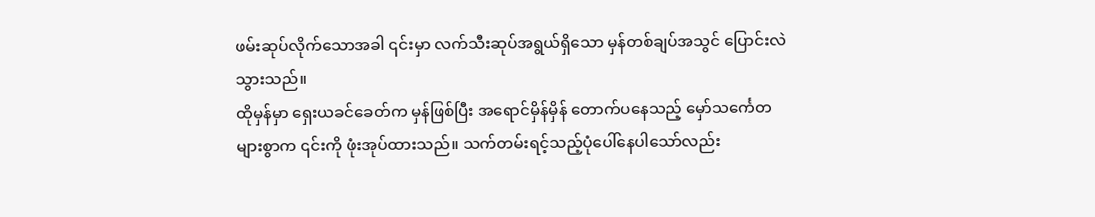ဖမ်းဆုပ်လိုက်သောအခါ ၎င်းမှာ လက်သီးဆုပ်အရွယ်ရှိသော မှန်တစ်ချပ်အသွင် ပြောင်းလဲသွားသည်။
ထိုမှန်မှာ ရှေးယခင်ခေတ်က မှန်ဖြစ်ပြီး အရောင်မှိန်မှိန် တောက်ပနေသည့် မှော်သင်္ကေတများစွာက ၎င်းကို ဖုံးအုပ်ထားသည်။ သက်တမ်းရင့်သည့်ပုံပေါ်နေပါသော်လည်း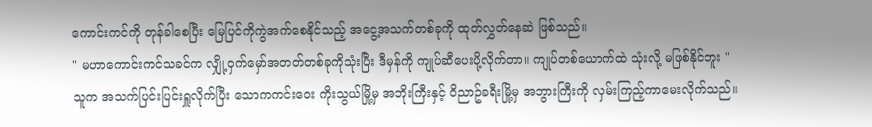ကောင်းကင်ကို တုန်ခါစေပြီး မြေပြင်ကိုကွဲအက်စေနိုင်သည့် အငွေ့အသက်တစ်ခုကို ထုတ်လွှတ်နေဆဲ ဖြစ်သည်။
" မဟာကောင်းကင်သခင်က လျှို့ဝှက်မှော်အတတ်တစ်ခုကိုသုံးပြီး ဒီမှန်ကို ကျုပ်ဆီပေးပို့လိုက်တာ။ ကျုပ်တစ်ယောက်ထဲ သုံးလို့ မဖြစ်နိုင်ဘူး "
သူက အသက်ပြင်းပြင်းရှူလိုက်ပြီး သောကကင်းဝေး ကိုးသွယ်မြို့မှ အဘိုးကြီးနှင့် ဝိညာဥ်ခရီးမြို့မှ အဘွားကြီးကို လှမ်းကြည့်ကာမေးလိုက်သည်။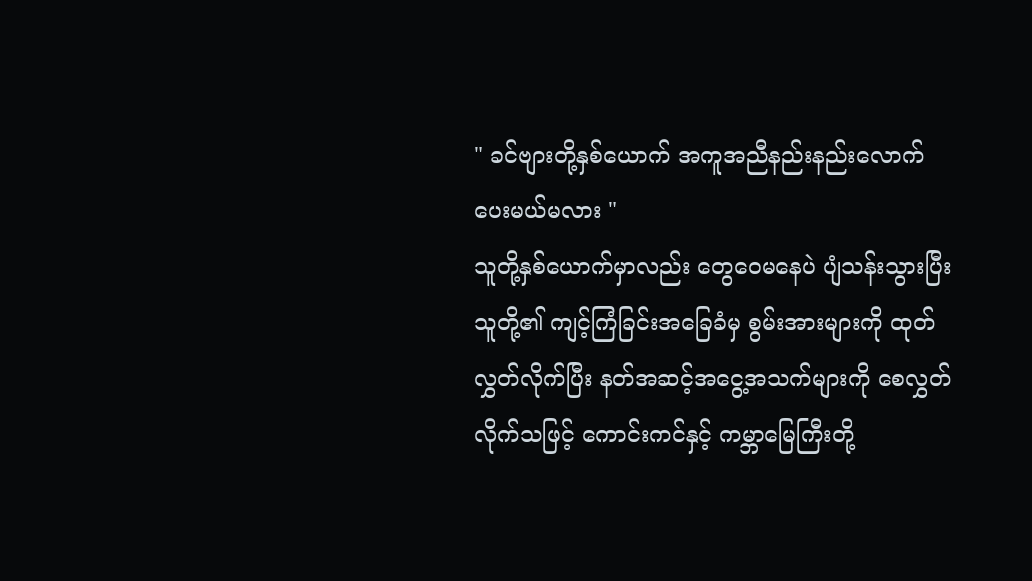" ခင်ဗျားတို့နှစ်ယောက် အကူအညီနည်းနည်းလောက် ပေးမယ်မလား "
သူတို့နှစ်ယောက်မှာလည်း တွေဝေမနေပဲ ပျံသန်းသွားပြီး သူတို့၏ ကျင့်ကြံခြင်းအခြေခံမှ စွမ်းအားများကို ထုတ်လွှတ်လိုက်ပြီး နတ်အဆင့်အငွေ့အသက်များကို စေလွှတ်လိုက်သဖြင့် ကောင်းကင်နှင့် ကမ္ဘာမြေကြီးတို့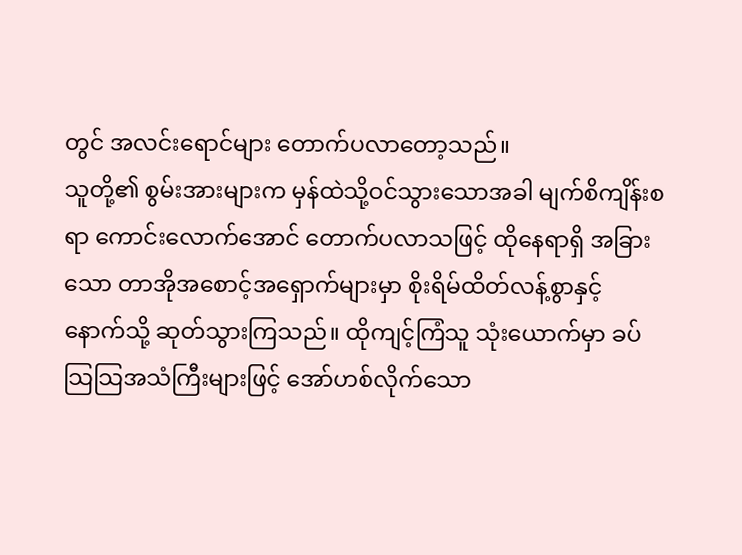တွင် အလင်းရောင်များ တောက်ပလာတော့သည်။
သူတို့၏ စွမ်းအားများက မှန်ထဲသို့ဝင်သွားသောအခါ မျက်စိကျိန်းစရာ ကောင်းလောက်အောင် တောက်ပလာသဖြင့် ထိုနေရာရှိ အခြားသော တာအိုအစောင့်အရှောက်များမှာ စိုးရိမ်ထိတ်လန့်စွာနှင့် နောက်သို့ ဆုတ်သွားကြသည်။ ထိုကျင့်ကြံသူ သုံးယောက်မှာ ခပ်သြသြအသံကြီးများဖြင့် အော်ဟစ်လိုက်သော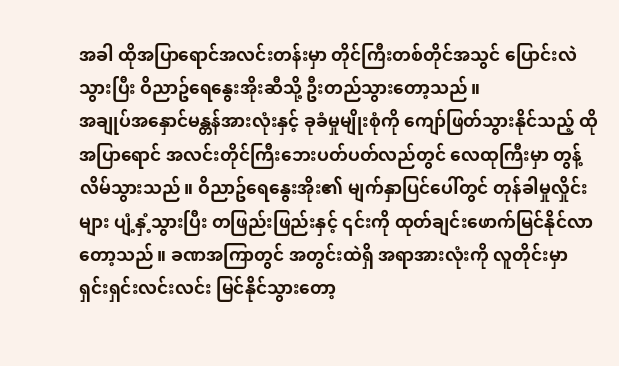အခါ ထိုအပြာရောင်အလင်းတန်းမှာ တိုင်ကြီးတစ်တိုင်အသွင် ပြောင်းလဲသွားပြီး ဝိညာဥ်ရေနွေးအိုးဆီသို့ ဦးတည်သွားတော့သည်။
အချုပ်အနှောင်မန္တန်အားလုံးနှင့် ခုခံမှုမျိုးစုံကို ကျော်ဖြတ်သွားနိုင်သည့် ထိုအပြာရောင် အလင်းတိုင်ကြီးဘေးပတ်ပတ်လည်တွင် လေထုကြီးမှာ တွန့်လိမ်သွားသည်။ ဝိညာဥ်ရေနွေးအိုး၏ မျက်နှာပြင်ပေါ်တွင် တုန်ခါမှုလှိုင်းများ ပျံ့နှံ့သွားပြီး တဖြည်းဖြည်းနှင့် ၎င်းကို ထုတ်ချင်းဖောက်မြင်နိုင်လာတော့သည်။ ခဏအကြာတွင် အတွင်းထဲရှိ အရာအားလုံးကို လူတိုင်းမှာ ရှင်းရှင်းလင်းလင်း မြင်နိုင်သွားတော့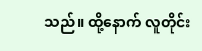သည်။ ထို့နောက် လူတိုင်း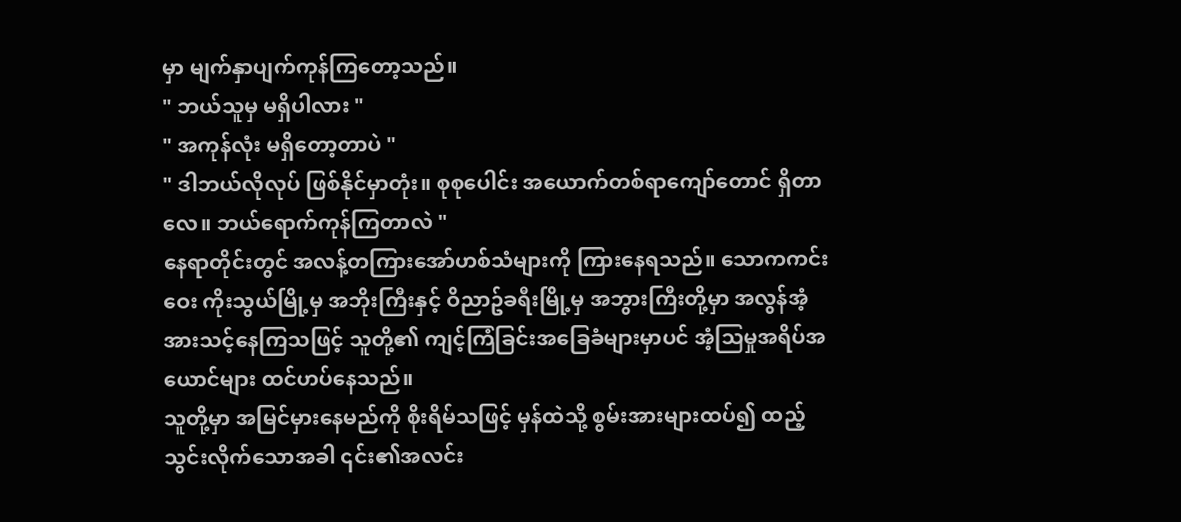မှာ မျက်နှာပျက်ကုန်ကြတော့သည်။
" ဘယ်သူမှ မရှိပါလား "
" အကုန်လုံး မရှိတော့တာပဲ "
" ဒါဘယ်လိုလုပ် ဖြစ်နိုင်မှာတုံး။ စုစုပေါင်း အယောက်တစ်ရာကျော်တောင် ရှိတာလေ။ ဘယ်ရောက်ကုန်ကြတာလဲ "
နေရာတိုင်းတွင် အလန့်တကြားအော်ဟစ်သံများကို ကြားနေရသည်။ သောကကင်းဝေး ကိုးသွယ်မြို့မှ အဘိုးကြီးနှင့် ဝိညာဥ်ခရီးမြို့မှ အဘွားကြီးတို့မှာ အလွန်အံ့အားသင့်နေကြသဖြင့် သူတို့၏ ကျင့်ကြံခြင်းအခြေခံများမှာပင် အံ့သြမှုအရိပ်အယောင်များ ထင်ဟပ်နေသည်။
သူတို့မှာ အမြင်မှားနေမည်ကို စိုးရိမ်သဖြင့် မှန်ထဲသို့ စွမ်းအားများထပ်၍ ထည့်သွင်းလိုက်သောအခါ ၎င်း၏အလင်း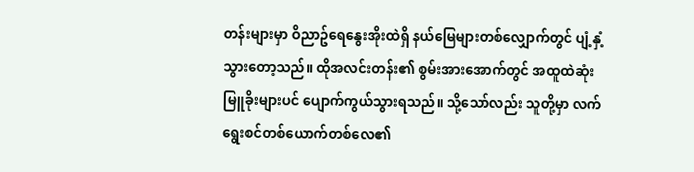တန်းများမှာ ဝိညာဥ်ရေနွေးအိုးထဲရှိ နယ်မြေများတစ်လျှောက်တွင် ပျံ့နှံ့သွားတော့သည်။ ထိုအလင်းတန်း၏ စွမ်းအားအောက်တွင် အထူထဲဆုံးမြူခိုးများပင် ပျောက်ကွယ်သွားရသည်။ သို့သော်လည်း သူတို့မှာ လက်ရွေးစင်တစ်ယောက်တစ်လေ၏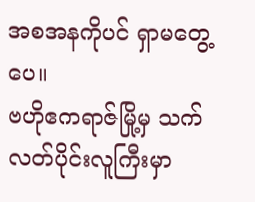အစအနကိုပင် ရှာမတွေ့ပေ။
ဗဟိုဧကရာဇ်မြို့မှ သက်လတ်ပိုင်းလူကြီးမှာ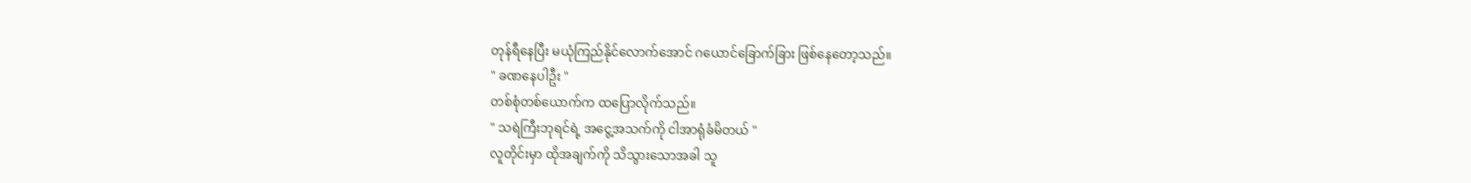တုန်ရီနေပြီး မယုံကြည်နိုင်လောက်အောင် ဂယောင်ခြောက်ခြား ဖြစ်နေတော့သည်။
" ခဏနေပါဦး "
တစ်စုံတစ်ယောက်က ထပြောလိုက်သည်။
" သရဲကြီးဘုရင်ရဲ့ အငွေ့အသက်ကို ငါအာရုံခံမိတယ် "
လူတိုင်းမှာ ထိုအချက်ကို သိသွားသောအခါ သူ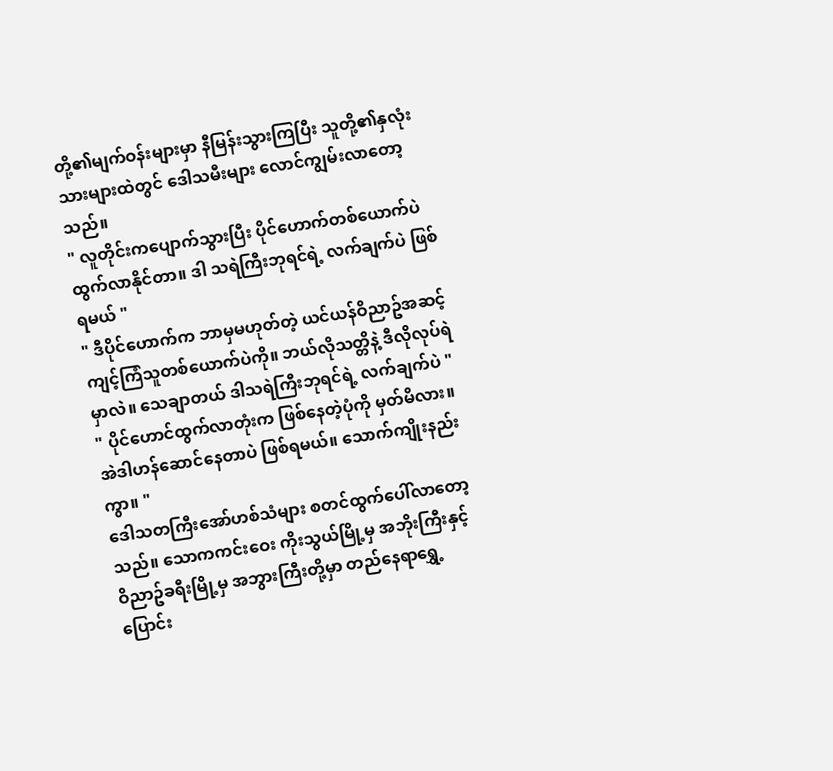တို့၏မျက်ဝန်းများမှာ နီမြန်းသွားကြပြီး သူတို့၏နှလုံးသားများထဲတွင် ဒေါသမီးများ လောင်ကျွမ်းလာတော့သည်။
" လူတိုင်းကပျောက်သွားပြီး ပိုင်ဟောက်တစ်ယောက်ပဲ ထွက်လာနိုင်တာ။ ဒါ သရဲကြီးဘုရင်ရဲ့ လက်ချက်ပဲ ဖြစ်ရမယ် "
" ဒီပိုင်ဟောက်က ဘာမှမဟုတ်တဲ့ ယင်ယန်ဝိညာဥ်အဆင့် ကျင့်ကြံသူတစ်ယောက်ပဲကို။ ဘယ်လိုသတ္တိနဲ့ ဒီလိုလုပ်ရဲမှာလဲ။ သေချာတယ် ဒါသရဲကြီးဘုရင်ရဲ့ လက်ချက်ပဲ "
" ပိုင်ဟောင်ထွက်လာတုံးက ဖြစ်နေတဲ့ပုံကို မှတ်မိလား။ အဲဒါဟန်ဆောင်နေတာပဲ ဖြစ်ရမယ်။ သောက်ကျိုးနည်းကွာ။ "
ဒေါသတကြီးအော်ဟစ်သံများ စတင်ထွက်ပေါ်လာတော့သည်။ သောကကင်းဝေး ကိုးသွယ်မြို့မှ အဘိုးကြီးနှင့် ဝိညာဥ်ခရီးမြို့မှ အဘွားကြီးတို့မှာ တည်နေရာရွှေ့ပြောင်း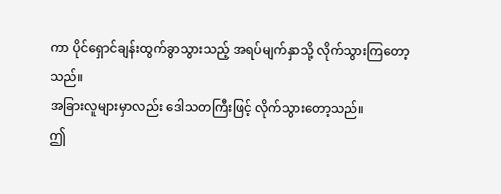ကာ ပိုင်ရှောင်ချန်းထွက်ခွာသွားသည့် အရပ်မျက်နှာသို့ လိုက်သွားကြတော့သည်။
အခြားလူများမှာလည်း ဒေါသတကြီးဖြင့် လိုက်သွားတော့သည်။
ဤ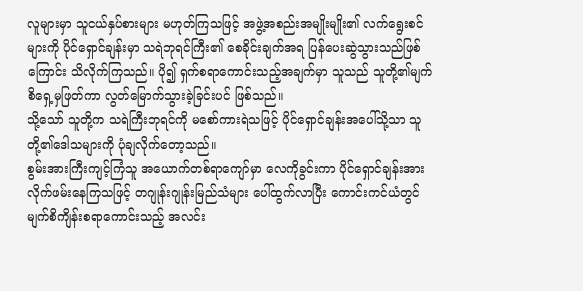လူများမှာ သူငယ်နှပ်စားများ မဟုတ်ကြသဖြင့် အဖွဲ့အစည်းအမျိုးမျိုး၏ လက်ရွေးစင်များကို ပိုင်ရှောင်ချန်းမှာ သရဲဘုရင်ကြီး၏ စေခိုင်းချက်အရ ပြန်ပေးဆွဲသွားသည်ဖြစ်ကြောင်း သိလိုက်ကြသည်။ ပို၍ ရှက်စရာကောင်းသည့်အချက်မှာ သူသည် သူတို့၏မျက်စိရှေ့မှဖြတ်ကာ လွတ်မြောက်သွားခဲ့ခြင်းပင် ဖြစ်သည်။
သို့သော် သူတို့က သရဲကြီးဘုရင်ကို မစော်ကားရဲသဖြင့် ပိုင်ရှောင်ချန်းအပေါ်သို့သာ သူတို့၏ဒေါသများကို ပုံချလိုက်တော့သည်။
စွမ်းအားကြီးကျင့်ကြံသူ အယောက်တစ်ရာကျော်မှာ လေကိုခွင်းကာ ပိုင်ရှောင်ချန်းအား လိုက်ဖမ်းနေကြသဖြင့် တဂျုန်းဂျုန်းမြည်သံများ ပေါ်ထွက်လာပြီး ကောင်းကင်ယံတွင် မျက်စိကျိန်းစရာကောင်းသည့် အလင်း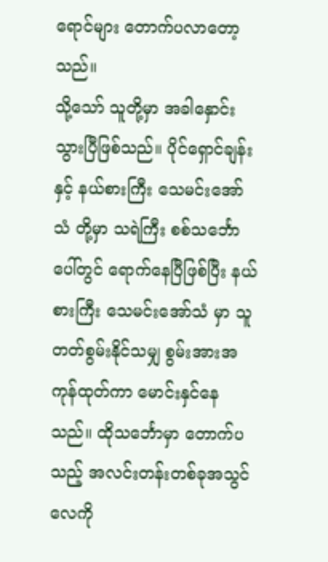ရောင်များ တောက်ပလာတော့သည်။
သို့သော် သူတို့မှာ အခါနှောင်းသွားပြီဖြစ်သည်။ ပိုင်ရှောင်ချန်းနှင့် နယ်စားကြီး သေမင်းအော်သံ တို့မှာ သရဲကြီး စစ်သင်္ဘောပေါ်တွင် ရောက်နေပြီဖြစ်ပြီး နယ်စားကြီး သေမင်းအော်သံ မှာ သူတတ်စွမ်းနိုင်သမျှ စွမ်းအားအကုန်ထုတ်ကာ မောင်းနှင်နေသည်။ ထိုသင်္ဘောမှာ တောက်ပသည့် အလင်းတန်းတစ်ခုအသွင် လေကို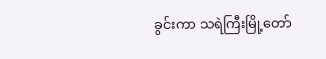ခွင်းကာ သရဲကြီးမြို့တော်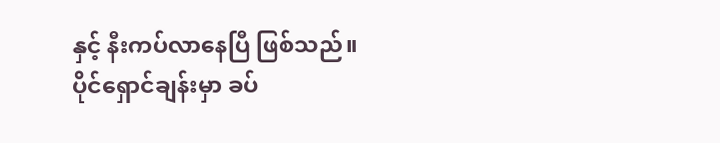နှင့် နီးကပ်လာနေပြီ ဖြစ်သည်။
ပိုင်ရှောင်ချန်းမှာ ခပ်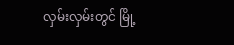လှမ်းလှမ်းတွင် မြို့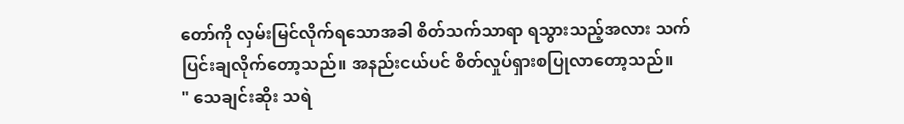တော်ကို လှမ်းမြင်လိုက်ရသောအခါ စိတ်သက်သာရာ ရသွားသည့်အလား သက်ပြင်းချလိုက်တော့သည်။ အနည်းငယ်ပင် စိတ်လှုပ်ရှားစပြုလာတော့သည်။
" သေချင်းဆိုး သရဲ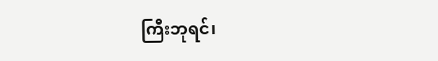ကြီးဘုရင်၊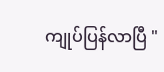ကျုပ်ပြန်လာပြီ "